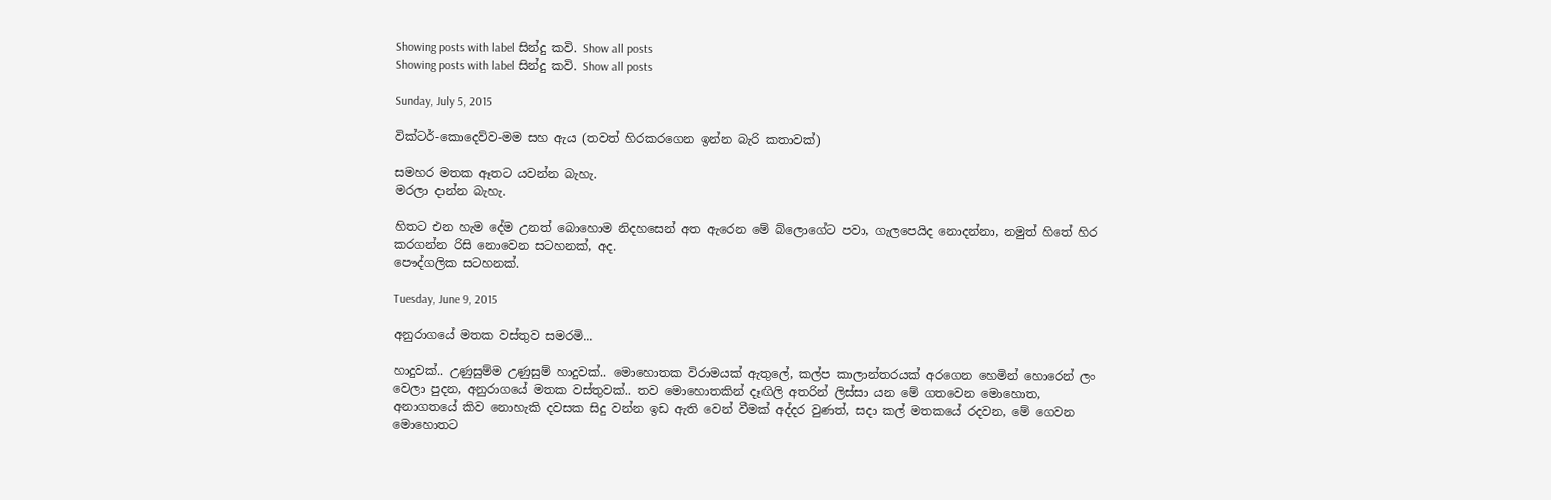Showing posts with label සින්දු කවි. Show all posts
Showing posts with label සින්දු කවි. Show all posts

Sunday, July 5, 2015

වික්ටර්-කොදෙව්ව-මම සහ ඇය (තවත් හිරකරගෙන ඉන්න බැරි කතාවක්)

සමහර මතක ඈතට යවන්න බැහැ.
මරලා දාන්න බැහැ.

හිතට එන හැම දේම උනත් බොහොම නිදහසෙන් අත ඇරෙන මේ බ්ලොගේට පවා, ගැලපෙයිද නොදන්නා, නමුත් හිතේ හිර කරගන්න රිසි නොවෙන සටහනක්, අද.
පෞද්ගලික සටහනක්.

Tuesday, June 9, 2015

අනුරාගයේ මතක වස්තුව සමරමි...

හාදුවක්.. උණුසුම්ම උණුසුම් හාදුවක්.. මොහොතක විරාමයක් ඇතුලේ, කල්ප කාලාන්තරයක් අරගෙන හෙමින් හොරෙන් ලං වෙලා පුදන, අනුරාගයේ මතක වස්තුවක්.. තව මොහොතකින් දෑඟිලි අතරින් ලිස්සා යන මේ ගතවෙන මොහොත, අනාගතයේ කිව නොහැකි දවසක සිදු වන්න ඉඩ ඇති වෙන් වීමක් අද්දර වුණත්, සදා කල් මතකයේ රදවන, මේ ගෙවන මොහොතට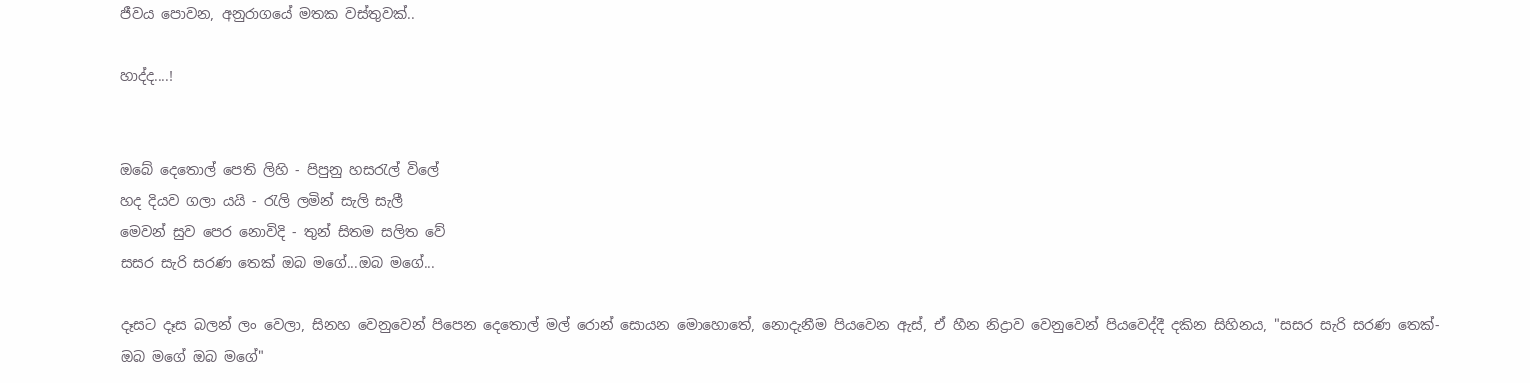ජීවය පොවන, අනුරාගයේ මතක වස්තුවක්..

හාද්ද....!


ඔබේ දෙතොල් පෙති ලිහි - පිපුනු හසරැල් විලේ
හද දියව ගලා යයි - රැලි ලමින් සැලි සැලී
මෙවන් සුව ‍පෙර නොවිදි - තුන් සිතම සලිත වේ
සසර සැරි සරණ තෙක් ඔබ මගේ...ඔබ ‍මගේ...

දෑසට දෑස බලන් ලං වෙලා, සිනහ වෙනුවෙන් පිපෙන දෙතොල් මල් රොන් සොයන මොහොතේ, නොදැනීම පියවෙන ඇස්, ඒ හීන නිද්‍රාව වෙනුවෙන් පියවෙද්දී දකින සිහිනය, "සසර සැරි සරණ තෙක්-ඔබ මගේ ඔබ මගේ"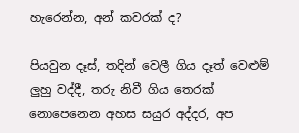හැරෙන්න, අන් කවරක් ද?

පියවුන දෑස්, තදින් වෙලී ගිය දෑත් වෙළුම් ලුහු වද්දී, තරු නිවී ගිය තෙරක් නොපෙනෙන අහස සයුර අද්දර, අප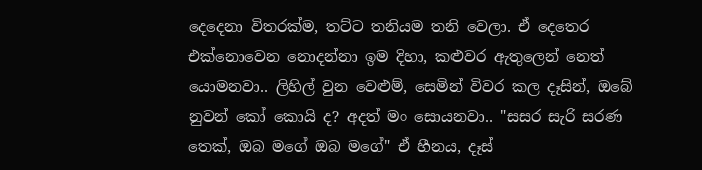දෙදෙනා විතරක්ම, තට්ට තනියම තනි වෙලා. ඒ දෙතෙර එක්නොවෙන නොදන්නා ඉම දිහා, කළුවර ඇතුලෙන් නෙත් යොමනවා.. ලිහිල් වුන වෙළුම්, සෙමින් විවර කල දෑසින්, ඔබේ නුවන් කෝ කොයි ද? අදත් මං සොයනවා.. "සසර සැරි සරණ තෙක්, ඔබ මගේ ඔබ මගේ" ඒ හීනය, දෑස්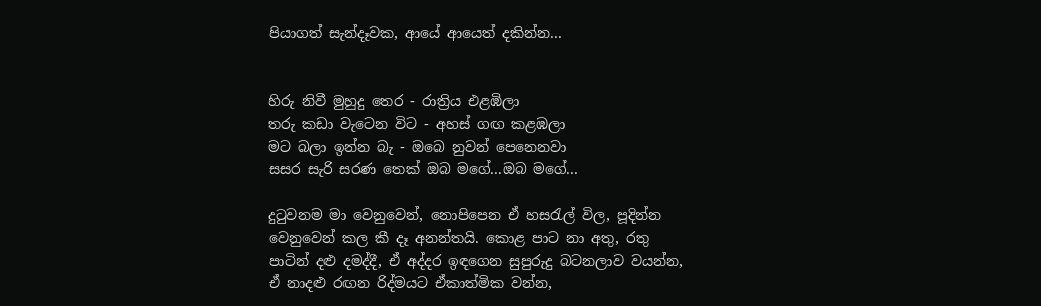පියාගත් සැන්දෑවක, ආයේ ආයෙත් දකින්න...


හිරු නිවී මුහුදු තෙර - රාත්‍රිය එළඹිලා
තරු කඩා වැටෙන විට - අහස් ගඟ කළඹලා
මට බලා ඉන්න බැ - ඔබෙ නුවන් පෙනෙනවා
සසර සැරි සරණ තෙක් ඔබ මගේ...ඔබ ‍මගේ...

දුටුවනම මා වෙනුවෙන්, නොපිපෙන ඒ හසරැල් විල, පූදින්න වෙනුවෙන් කල කී දෑ අනන්තයි. කොළ පාට නා අතු, රතු පාටින් දළු දමද්දී, ඒ අද්දර ඉඳගෙන සුපුරුදු බටනලාව වයන්න, ඒ නාදළු රඟන රිද්මයට ඒකාත්මික වන්න,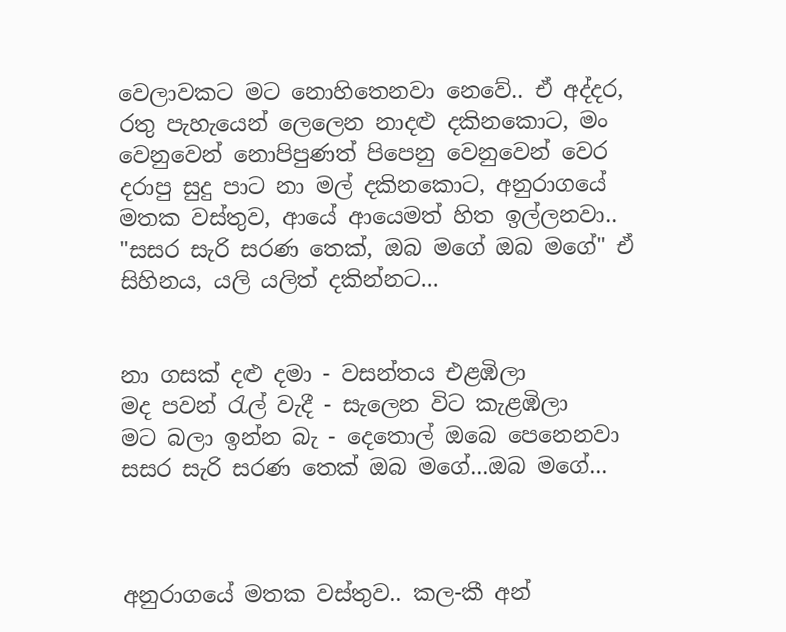වෙලාවකට මට නොහිතෙනවා නෙවේ.. ඒ අද්දර, රතු පැහැයෙන් ලෙලෙන නාදළු දකිනකොට, මං වෙනුවෙන් නොපිපුණත් පිපෙනු වෙනුවෙන් වෙර දරාපු සුදු පාට නා මල් දකිනකොට, අනුරාගයේ මතක වස්තුව, ආයේ ආයෙමත් හිත ඉල්ලනවා.. "සසර සැරි සරණ තෙක්, ඔබ මගේ ඔබ මගේ" ඒ සිහිනය, යලි යලිත් දකින්නට...


නා ගසක් දළු දමා - වසන්තය එළඹිලා
මද පවන් රැල් වැදී - සැලෙන විට කැළඹිලා
මට බලා ඉන්න බැ - දෙතොල් ඔබෙ පෙනෙනවා
සසර සැරි සරණ තෙක් ඔබ මගේ...ඔබ ‍මගේ...



අනුරාගයේ මතක වස්තුව.. කල-කී අන්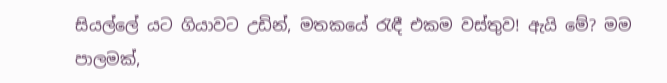සියල්ලේ යට ගියාවට උඩින්, මතකයේ රැඳී එකම වස්තුව! ඇයි මේ? මම පාලමක්,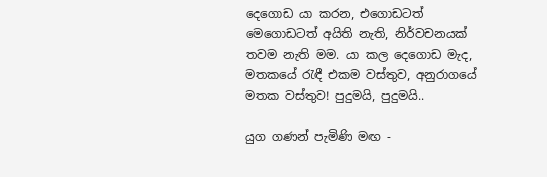දෙගොඩ යා කරන, එගොඩටත් මෙගොඩටත් අයිති නැති, නිර්වචනයක් තවම නැති මම. යා කල දෙගොඩ මැද, මතකයේ රැඳී එකම වස්තුව, අනුරාගයේ මතක වස්තුව! පුදුමයි, පුදුමයි..

යුග ගණන් පැමිණි මඟ -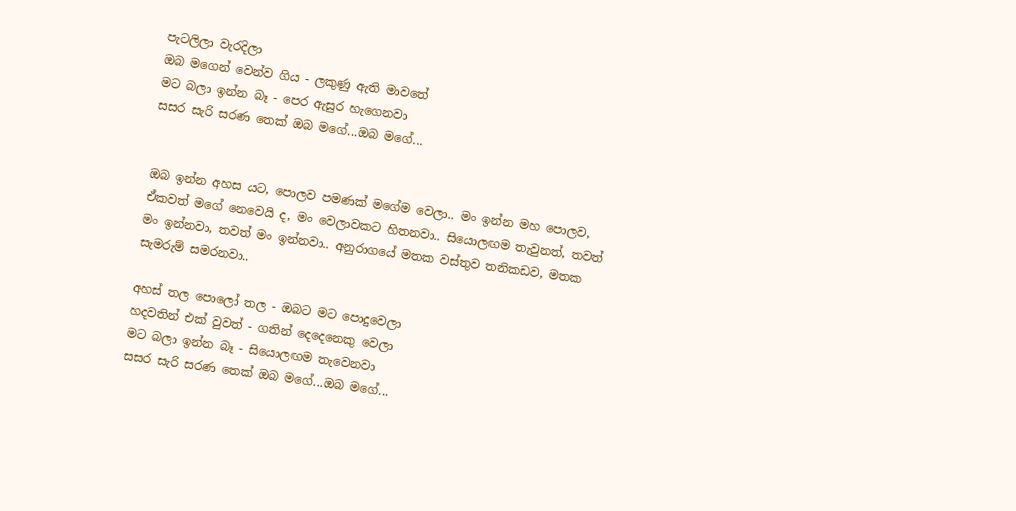පැටලිලා වැරදිලා
ඔබ මගෙන් වෙන්ව ගිය - ලකුණු ඇති මාවතේ
මට බලා ඉන්න බෑ - පෙර ඇසුර හැගෙනවා
සසර සැරි සරණ තෙක් ඔබ මගේ...ඔබ ‍මගේ...


ඔබ ඉන්න අහස යට, පොලව පමණක් මගේම වෙලා.. මං ඉන්න මහ පොලව, ඒකවත් මගේ නෙවෙයි ද, මං වෙලාවකට හිතනවා.. සියොලඟම තැවුනත්, තවත් මං ඉන්නවා, තවත් මං ඉන්නවා.. අනුරාගයේ මතක වස්තුව තනිකඩව, මතක සැමරුම් සමරනවා..

අහස් තල පොලෝ තල - ඔබට මට පොදුවෙලා
හදවතින් එක් වුවත් - ගතින් දෙදෙනෙකු‍ වෙලා
මට බලා ඉන්න බෑ - සියොලඟම තැවෙනවා
සසර සැරි සරණ තෙක් ඔබ මගේ...ඔබ ‍මගේ...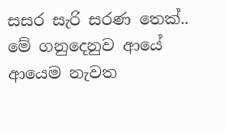සසර සැරි සරණ තෙක්.. මේ ගනුදෙනුව ආයේ ආයෙම නැවත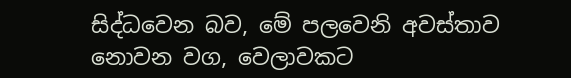සිද්ධවෙන බව, මේ පලවෙනි අවස්තාව නොවන වග, වෙලාවකට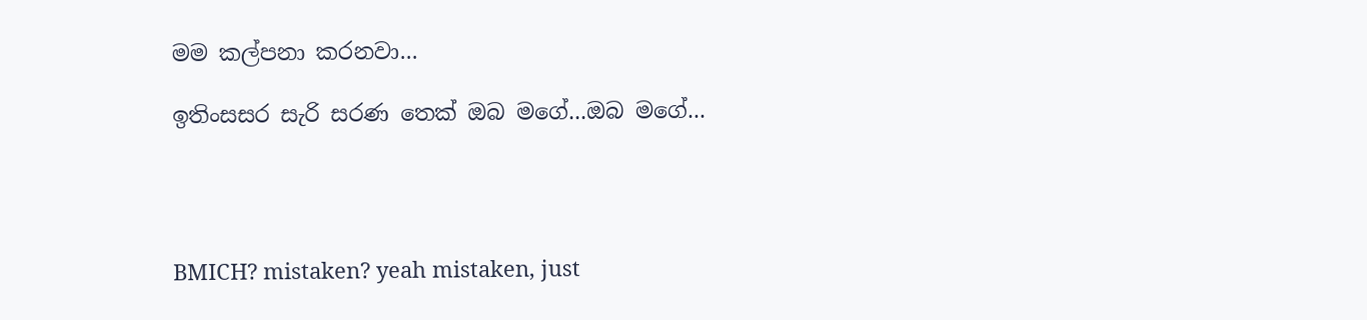මම කල්පනා කරනවා...

ඉතිංසසර සැරි සරණ තෙක් ඔබ මගේ...ඔබ ‍මගේ...




BMICH? mistaken? yeah mistaken, just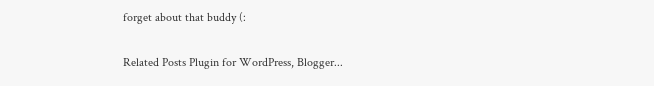forget about that buddy (:


Related Posts Plugin for WordPress, Blogger...